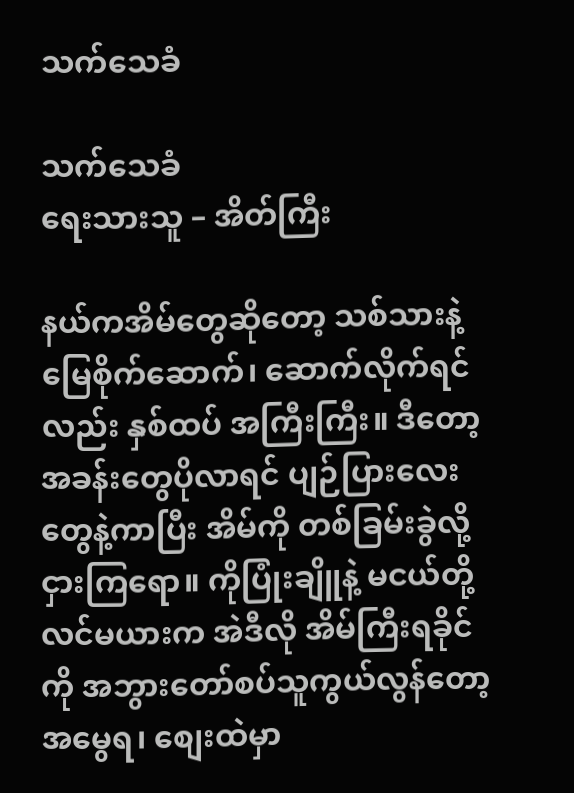သက်သေခံ

သက်သေခံ
ရေးသားသူ – အိတ်ကြီး

နယ်ကအိမ်တွေဆိုတော့ သစ်သားနဲ့ မြေစိုက်ဆောက်၊ ဆောက်လိုက်ရင်လည်း နှစ်ထပ် အကြီးကြီး။ ဒီတော့ အခန်းတွေပိုလာရင် ပျဉ်ပြားလေးတွေနဲ့ကာပြီး အိမ်ကို တစ်ခြမ်းခွဲလို့ ငှားကြရော။ ကိုပြုံးချိူနဲ့ မငယ်တို့ လင်မယားက အဲဒီလို အိမ်ကြီးရခိုင်ကို အဘွားတော်စပ်သူကွယ်လွန်တော့ အမွေရ၊ စျေးထဲမှာ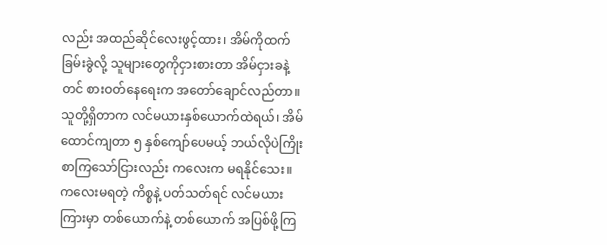လည်း အထည်ဆိုင်လေးဖွင့်ထား၊ အိမ်ကိုထက်ခြမ်းခွဲလို့ သူများတွေကိုငှားစားတာ အိမ်ငှားခနဲ့တင် စားဝတ်နေရေးက အတော်ချောင်လည်တာ။ သူတို့ရှိတာက လင်မယားနှစ်ယောက်ထဲရယ်၊ အိမ်ထောင်ကျတာ ၅ နှစ်ကျော်ပေမယ့် ဘယ်လိုပဲကြိုးစာကြသော်ငြားလည်း ကလေးက မရနိုင်သေး။ ကလေးမရတဲ့ ကိစ္စနဲ့ ပတ်သတ်ရင် လင်မယားကြားမှာ တစ်ယောက်နဲ့ တစ်ယောက် အပြစ်ဖို့ကြ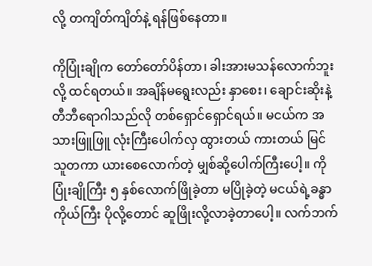လို့ တကျိတ်ကျိတ်နဲ့ ရန်ဖြစ်နေတာ။

ကိုပြုံးချိုက တော်တော်ပိန်တာ၊ ခါးအားမသန်လောက်ဘူးလို့ ထင်ရတယ်။ အချိန်မရွေးလည်း နှာစေး၊ ချောင်းဆိုးနဲ့ တီဘီရောဂါသည်လို တစ်ရှောင်ရှောင်ရယ်။ မငယ်က အသားဖြူဖြူ လုံးကြီးပေါက်လှ ထွားတယ် ကားတယ် မြင်သူတကာ ယားစေလောက်တဲ့ မျှစ်ဆို့ပေါက်ကြီးပေါ့။ ကိုပြုံးချိုကြီး ၅ နှစ်လောက်ဖြိုခဲ့တာ မပြိုခဲ့တဲ့ မငယ်ရဲ့ခန္ဓာကိုယ်ကြီး ပိုလို့တောင် ဆူဖြိုးလို့လာခဲ့တာပေါ့။ လက်ဘက်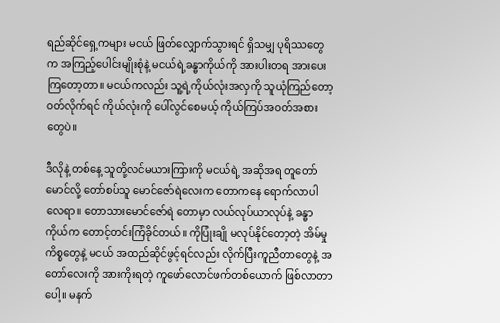ရည်ဆိုင်ရှေ့ကများ မငယ် ဖြတ်လျှောက်သွားရင် ရှိသမျှ ပုရိဿတွေက အကြည့်ပေါင်းမျိုးစုံနဲ့ မငယ်ရဲ့ခန္ဓာကိုယ်ကို အားပါးတရ အားပေးကြတော့တာ။ မငယ်ကလည်း သူ့ရဲ့ကိုယ်လုံးအလှကို သူယုံကြည်တော့ ဝတ်လိုက်ရင် ကိုယ်လုံးကို ပေါ်လွင်စေမယ့် ကိုယ်ကြပ်အဝတ်အစားတွေပဲ။

ဒီလိုနဲ့ တစ်နေ့ သူတို့လင်မယားကြားကို မငယ်ရဲ့ အဆိုအရ တူတော်မောင်လို့ တော်စပ်သူ မောင်ဇော်ရဲလေးက တောကနေ ရောက်လာပါလေရာ။ တောသားမောင်ဇော်ရဲ တောမှာ လယ်လုပ်ယာလုပ်နဲ့ ခန္ဓာကိုယ်က တောင့်တင်းကြံခိုင်တယ်။ ကိုပြုံးချို မလုပ်နိုင်တော့တဲ့ အိမ်မှုကိစ္စတွေနဲ့ မငယ် အထည်ဆိုင်ဖွင့်ရင်လည်း လိုက်ပြီးကူညီတာတွေနဲ့ အတော်လေးကို အားကိုးရတဲ့ ကူဖော်လောင်ဖက်တစ်ယောက် ဖြစ်လာတာပေါ့။ မနက်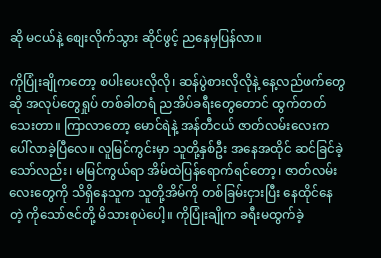ဆို မငယ်နဲ့ စျေးလိုက်သွား ဆိုင်ဖွင့် ညနေမှပြန်လာ။

ကိုပြုံးချိုကတော့ စပါးပေးလိုလို၊ ဆန်ပွဲစားလိုလိုနဲ့ နေ့လည်ဖက်တွေဆို အလုပ်တွေရှုပ် တစ်ခါတရံ ညအိပ်ခရီးတွေတောင် ထွက်တတ်သေးတာ။ ကြာလာတော့ မောင်ရဲနဲ့ အန်တီငယ် ဇာတ်လမ်းလေးက ပေါ်လာခဲ့ပြီလေ။ လူမြင်ကွင်းမှာ သူတို့နှစ်ဦး အနေအထိုင် ဆင်ခြင်ခဲ့သော်လည်း၊ မမြင်ကွယ်ရာ အိမ်ထဲပြန်ရောက်ရင်တော့၊ ဇာတ်လမ်းလေးတွေကို သိရှိနေသူက သူတို့အိမ်ကို တစ်ခြမ်းငှားပြီး နေထိုင်နေတဲ့ ကိုသော်ဇင်တို့ မိသားစုပဲပေါ့။ ကိုပြုံးချိုက ခရီးမထွက်ခဲ့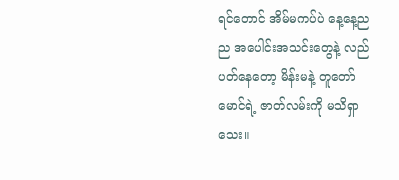ရင်တောင် အိမ်မကပ်ပဲ နေ့နေ့ညည အပေါင်းအသင်းတွေနဲ့ လည်ပတ်နေတော့ မိန်းမနဲ့ တူတော်မောင်ရဲ့ ဇာတ်လမ်းကို မသိရှာသေး။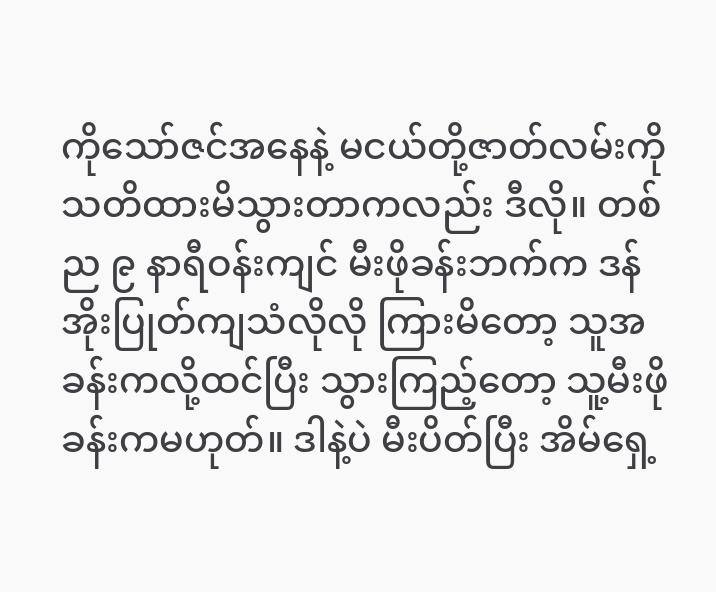ကိုသော်ဇင်အနေနဲ့ မငယ်တို့ဇာတ်လမ်းကို သတိထားမိသွားတာကလည်း ဒီလို။ တစ်ည ၉ နာရီဝန်းကျင် မီးဖိုခန်းဘက်က ဒန်အိုးပြုတ်ကျသံလိုလို ကြားမိတော့ သူအခန်းကလို့ထင်ပြီး သွားကြည့်တော့ သူ့မီးဖိုခန်းကမဟုတ်။ ဒါနဲ့ပဲ မီးပိတ်ပြီး အိမ်ရှေ့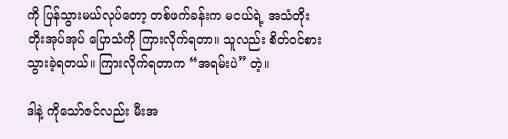ကို ပြန်သွားမယ်လုပ်တော့ တစ်ဖက်ခန်းက မငယ်ရဲ့ အသံတိုးတိုးအုပ်အုပ် ပြောသံကို ကြားလိုက်ရတာ။ သူလည်း စိတ်ဝင်စားသွားခဲ့ရတယ်။ ကြားလိုက်ရတာက “အရမ်းပဲ” တဲ့။

ဒါနဲ့ ကိုသော်ဇင်လည်း မီးအ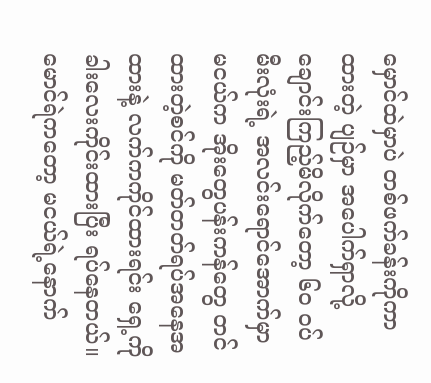မှောင်ထဲမှာပဲ တစ်ဖက်ခန်းကိုကာထားတဲ့ ပျဉ်မှာ အပေါက်ရှာလို့ ချောင်းကြည့်မိလိုက်တော့ ၆၀ ဝပ်မီးလုံးရဲ့ အလင်းရောင်အောက်မှာ မငယ်က အိုးတွေပန်းကန်တွေ တင်ထားတဲ့စင်ကို မတ်တတ်ရပ်အနေအထားနဲ့ လက်ကကိုင်ထားရင်း ရှေ့ကိုခါးလေးကိုင်းထားပြီး ရပ်နေတယ်။ မောင်ရဲကတော့ မငယ်ရဲ့နောက်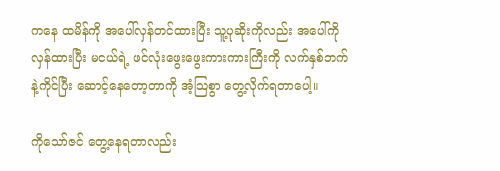ကနေ ထမိန်ကို အပေါ်လှန်တင်ထားပြီး သူ့ပုဆိုးကိုလည်း အပေါ်ကိုလှန်ထားပြီး မငယ်ရဲ့ ဖင်လုံးဖွေးဖွေးကားကားကြီးကို လက်နှစ်ဘက်နဲ့ကိုင်ပြီး ဆောင့်နေတော့တာကို အံ့သြစွာ တွေ့လိုက်ရတာပေါ့။

ကိုသော်ဇင် တွေ့နေရတာလည်း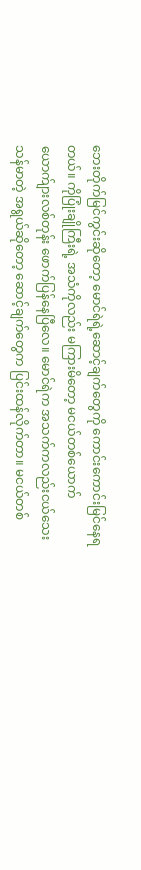ဘေးတိုက်မြင်ကွင်းဆိုတော့ မောင်ရဲရဲ့ဆောင့်ချက်တွေကို ကောင်းကောင်းမြင်နေရတယ်။ ကိုပြုံးချိုကြီးရဲ့ အသံကိုလည်း မကြားမိတော့ မငယ်တစ်ယောက် ယောက်ျားလစ်တုန်း ဖောက်ပြန်နေပြီလေ။ မောင်ရဲက အသက်ကလည်းငယ်သေး သန်မာတဲ့ အရွယ်ဆိုတော့ ဆောင့်ချက်တွေက ပြင်းထန်လိုက်တာ။ မငယ်တစ်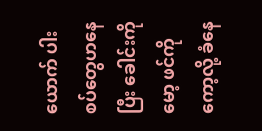ယောက် ပါးစပ်တွေဟနေပြီး ခေါင်းကိုမော့ ဖင်ကိုကော့လို့ ခံနေ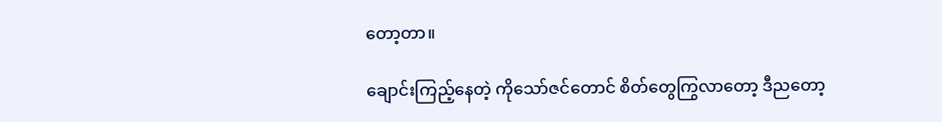တော့တာ။

ချောင်းကြည့်နေတဲ့ ကိုသော်ဇင်တောင် စိတ်တွေကြွလာတော့ ဒီညတော့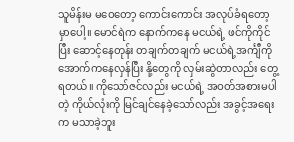သူမိန်းမ မဝေတော့ ကောင်းကောင်း အလုပ်ခံရတော့မှာပေါ့။ မောင်ရဲက နောက်ကနေ မငယ်ရဲ့ ဖင်ကိုကိုင်ပြီး ဆောင့်နေတုန်း တချက်တချက် မငယ်ရဲ့အင်္ကျီကို အောက်ကနေလှန်ပြီး နို့တွေကို လှမ်းဆွဲတာလည်း တွေ့ရတယ်။ ကိုသော်ဇင်လည်း မငယ်ရဲ့ အဝတ်အစားမပါတဲ့ ကိုယ်လုံးကို မြင်ချင်နေခဲ့သော်လည်း အခွင့်အရေးက မသာခဲ့ဘူး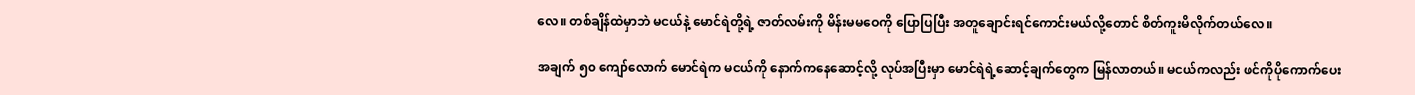လေ။ တစ်ချိန်ထဲမှာဘဲ မငယ်နဲ့ မောင်ရဲတို့ရဲ့ ဇာတ်လမ်းကို မိန်းမမဝေကို ပြောပြပြီး အတူချောင်းရင်ကောင်းမယ်လို့တောင် စိတ်ကူးမိလိုက်တယ်လေ။

အချက် ၅၀ ကျော်လောက် မောင်ရဲက မငယ်ကို နောက်ကနေဆောင့်လို့ လုပ်အပြီးမှာ မောင်ရဲရဲ့ဆောင့်ချက်တွေက မြန်လာတယ်။ မငယ်ကလည်း ဖင်ကိုပိုကောက်ပေး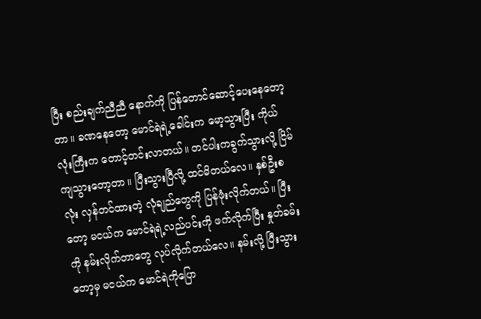ပြီး စည်းချက်ညီညီ နောက်ကို ပြန်တောင်ဆောင့်ပေးနေတော့တာ။ ခဏနေတော့ မောင်ရဲရဲ့ခေါင်းက မော့သွားပြီး ကိုယ်လုံးကြီးက တောင့်တင်းလာတယ်။ တင်ပါးကခွက်သွားလို့ ငြိမ်ကျသွားတော့တာ။ ပြီးသွားပြီလို့ ထင်မိတယ်လေ။ နှစ်ဦးစလုံး လှန်တင်ထားတဲ့ လုံချည်တွေကို ပြန်ဖုံးလိုက်တယ်။ ပြီးတော့ မငယ်က မောင်ရဲရဲ့လည်ပင်းကို ဖက်လိုက်ပြီး နှုတ်ခမ်းကို နမ်းလိုက်တာတွေ လုပ်လိုက်တယ်လေ။ နမ်းလို့ ပြီးသွားတော့မှ မငယ်က မောင်ရဲကိုပြော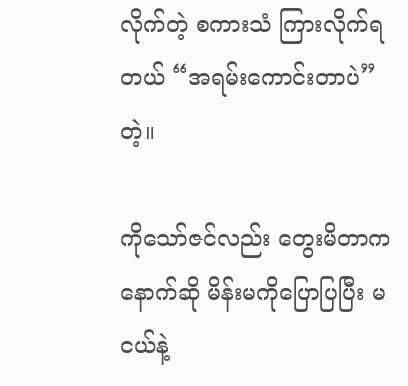လိုက်တဲ့ စကားသံ ကြားလိုက်ရတယ် “အရမ်းကောင်းတာပဲ” တဲ့။

ကိုသော်ဇင်လည်း တွေးမိတာက နောက်ဆို မိန်းမကိုပြောပြပြီး မငယ်နဲ့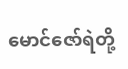မောင်ဇော်ရဲတို့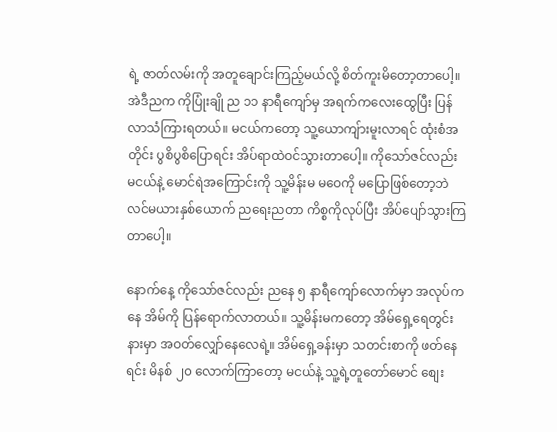ရဲ့ ဇာတ်လမ်းကို အတူချောင်းကြည့်မယ်လို့ စိတ်ကူးမိတော့တာပေါ့။ အဲဒီညက ကိုပြုံးချို ည ၁၁ နာရီကျော်မှ အရက်ကလေးထွေပြီး ပြန်လာသံကြားရတယ်။ မငယ်ကတော့ သူ့ယောကျ်ားမူးလာရင် ထုံးစံအတိုင်း ပွစိပွစိပြောရင်း အိပ်ရာထဲဝင်သွားတာပေါ့။ ကိုသော်ဇင်လည်း မငယ်နဲ့ မောင်ရဲအကြောင်းကို သူ့မိန်းမ မဝေကို မပြောဖြစ်တော့ဘဲ လင်မယားနှစ်ယောက် ညရေးညတာ ကိစ္စကိုလုပ်ပြီး အိပ်ပျော်သွားကြတာပေါ့။

နောက်နေ့ ကိုသော်ဇင်လည်း ညနေ ၅ နာရီကျော်လောက်မှာ အလုပ်ကနေ အိမ်ကို ပြန်ရောက်လာတယ်။ သူ့မိန်းမကတော့ အိမ်ရှေ့ရေတွင်းနားမှာ အဝတ်လျှော်နေလေရဲ့။ အိမ်ရှေ့ခန်းမှာ သတင်းစာကို ဖတ်နေရင်း မိနစ် ၂၀ လောက်ကြာတော့ မငယ်နဲ့ သူ့ရဲ့တူတော်မောင် စျေး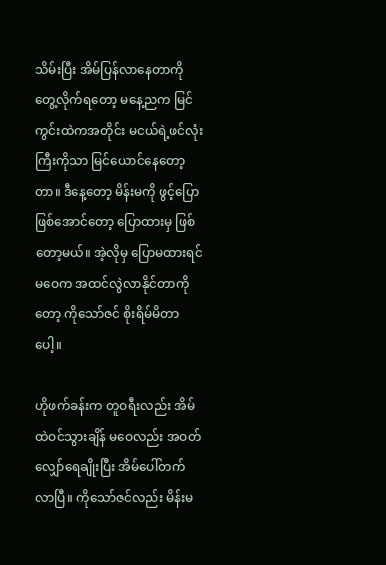သိမ်းပြီး အိမ်ပြန်လာနေတာကို တွေ့လိုက်ရတော့ မနေ့ညက မြင်ကွင်းထဲကအတိုင်း မငယ်ရဲ့ဖင်လုံးကြီးကိုသာ မြင်ယောင်နေတော့တာ။ ဒီနေ့တော့ မိန်းမကို ဖွင့်ပြောဖြစ်အောင်တော့ ပြောထားမှ ဖြစ်တော့မယ်။ အဲ့လိုမှ ပြောမထားရင် မဝေက အထင်လွဲလာနိုင်တာကိုတော့ ကိုသော်ဇင် စိုးရိမ်မိတာပေါ့။

ဟိုဖက်ခန်းက တူဝရီးလည်း အိမ်ထဲဝင်သွားချိန် မဝေလည်း အဝတ်လျှော်ရေချိုးပြီး အိမ်ပေါ်တက်လာပြီ။ ကိုသော်ဇင်လည်း မိန်းမ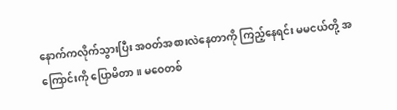နောက်ကလိုက်သွားပြီး အဝတ်အစားလဲနေတာကို ကြည့်နေရင်း မမငယ်တို့ အကြောင်းကို ပြောမိတာ။ မဝေတစ်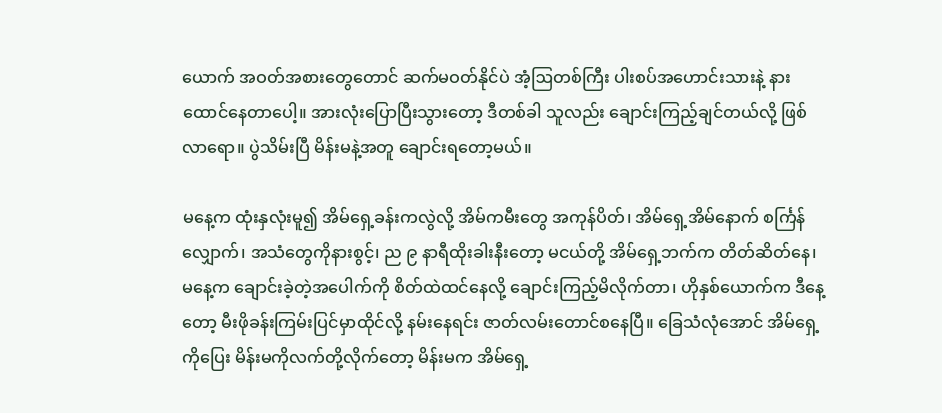ယောက် အဝတ်အစားတွေတောင် ဆက်မဝတ်နိုင်ပဲ အံ့ဩတစ်ကြီး ပါးစပ်အဟောင်းသားနဲ့ နားထောင်နေတာပေါ့။ အားလုံးပြောပြီးသွားတော့ ဒီတစ်ခါ သူလည်း ချောင်းကြည့်ချင်တယ်လို့ ဖြစ်လာရော။ ပွဲသိမ်းပြီ မိန်းမနဲ့အတူ ချောင်းရတော့မယ်။

မနေ့က ထုံးနှလုံးမူ၍ အိမ်ရှေ့ခန်းကလွဲလို့ အိမ်ကမီးတွေ အကုန်ပိတ်၊ အိမ်ရှေ့အိမ်နောက် စင်္ကြန်လျှောက်၊ အသံတွေကိုနားစွင့်၊ ည ၉ နာရီထိုးခါးနီးတော့ မငယ်တို့ အိမ်ရှေ့ဘက်က တိတ်ဆိတ်နေ၊ မနေ့က ချောင်းခဲ့တဲ့အပေါက်ကို စိတ်ထဲထင်နေလို့ ချောင်းကြည့်မိလိုက်တာ၊ ဟိုနှစ်ယောက်က ဒီနေ့တော့ မီးဖိုခန်းကြမ်းပြင်မှာထိုင်လို့ နမ်းနေရင်း ဇာတ်လမ်းတောင်စနေပြီ။ ခြေသံလုံအောင် အိမ်ရှေ့ကိုပြေး မိန်းမကိုလက်တို့လိုက်တော့ မိန်းမက အိမ်ရှေ့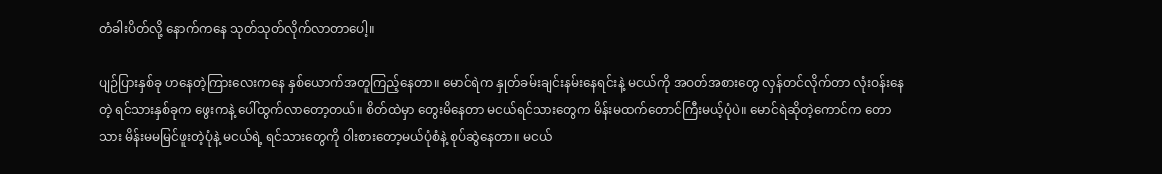တံခါးပိတ်လို့ နောက်ကနေ သုတ်သုတ်လိုက်လာတာပေါ့။

ပျဉ်ပြားနှစ်ခု ဟနေတဲ့ကြားလေးကနေ နှစ်ယောက်အတူကြည့်နေတာ။ မောင်ရဲက နှုတ်ခမ်းချင်းနမ်းနေရင်းနဲ့ မငယ်ကို အဝတ်အစားတွေ လှန်တင်လိုက်တာ လုံးဝန်းနေတဲ့ ရင်သားနှစ်ခုက ဖွေးကနဲ့ ပေါ်ထွက်လာတော့တယ်။ စိတ်ထဲမှာ တွေးမိနေတာ မငယ်ရင်သားတွေက မိန်းမထက်တောင်ကြီးမယ့်ပုံပဲ။ မောင်ရဲဆိုတဲ့ကောင်က တောသား မိန်းမမမြင်ဖူးတဲ့ပုံနဲ့ မငယ်ရဲ့ ရင်သားတွေကို ဝါးစားတော့မယ်ပုံစံနဲ့ စုပ်ဆွဲနေတာ။ မငယ်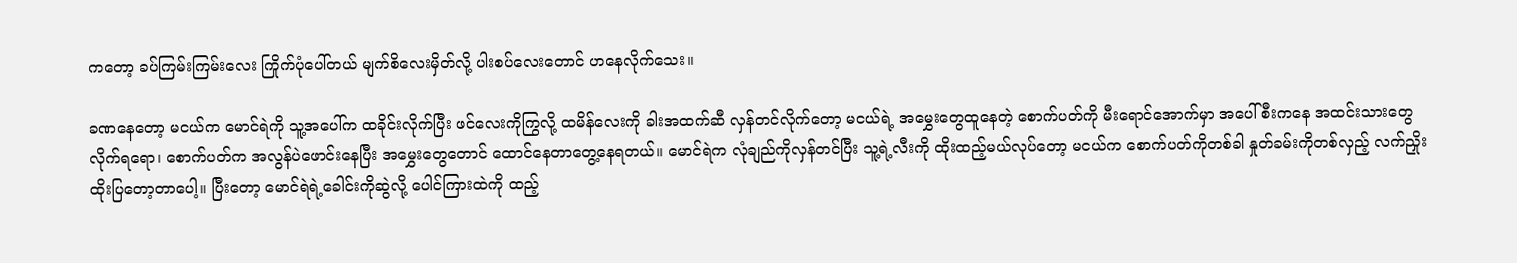ကတော့ ခပ်ကြမ်းကြမ်းလေး ကြိုက်ပုံပေါ်တယ် မျက်စိလေးမှိတ်လို့ ပါးစပ်လေးတောင် ဟနေလိုက်သေး။

ခဏနေတော့ မငယ်က မောင်ရဲကို သူ့အပေါ်က ထခိုင်းလိုက်ပြီး ဖင်လေးကိုကြွလို့ ထမိန်လေးကို ခါးအထက်ဆီ လှန်တင်လိုက်တော့ မငယ်ရဲ့ အမွှေးတွေထူနေတဲ့ စောက်ပတ်ကို မီးရောင်အောက်မှာ အပေါ်စီးကနေ အထင်းသားတွေလိုက်ရရော၊ စောက်ပတ်က အလွန်ပဲဖောင်းနေပြီး အမွှေးတွေတောင် ထောင်နေတာတွေ့နေရတယ်။ မောင်ရဲက လုံချည်ကိုလှန်တင်ပြီး သူ့ရဲ့လီးကို ထိုးထည့်မယ်လုပ်တော့ မငယ်က စောက်ပတ်ကိုတစ်ခါ နှုတ်ခမ်းကိုတစ်လှည့် လက်ညှိုးထိုးပြတော့တာပေါ့။ ပြီးတော့ မောင်ရဲရဲ့ခေါင်းကိုဆွဲလို့ ပေါင်ကြားထဲကို ထည့်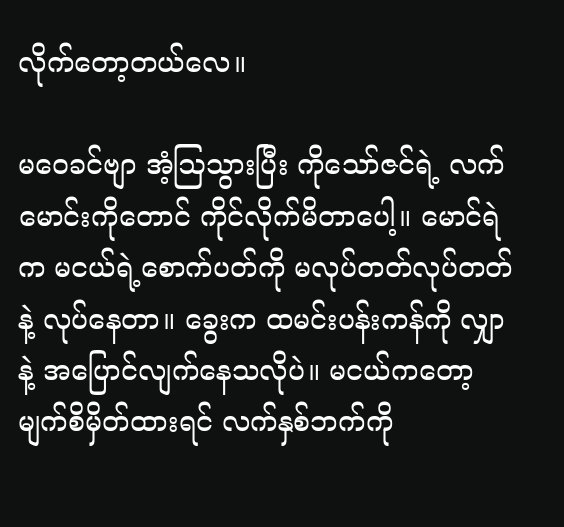လိုက်တော့တယ်လေ။

မဝေခင်ဗျာ အံ့ဩသွားပြီး ကိုသော်ဇင်ရဲ့ လက်မောင်းကိုတောင် ကိုင်လိုက်မိတာပေါ့။ မောင်ရဲက မငယ်ရဲ့စောက်ပတ်ကို မလုပ်တတ်လုပ်တတ်နဲ့ လုပ်နေတာ။ ခွေးက ထမင်းပန်းကန်ကို လျှာနဲ့ အပြောင်လျက်နေသလိုပဲ။ မငယ်ကတော့ မျက်စိမှိတ်ထားရင် လက်နှစ်ဘက်ကို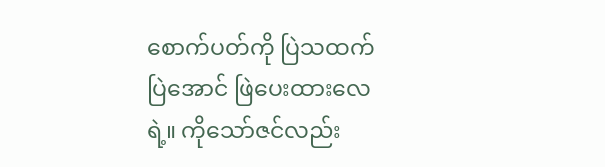စောက်ပတ်ကို ပြဲသထက်ပြဲအောင် ဖြဲပေးထားလေရဲ့။ ကိုသော်ဇင်လည်း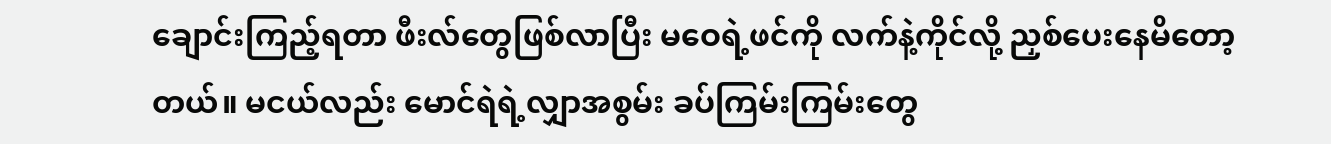ချောင်းကြည့်ရတာ ဖီးလ်တွေဖြစ်လာပြီး မဝေရဲ့ဖင်ကို လက်နဲ့ကိုင်လို့ ညှစ်ပေးနေမိတော့တယ်။ မငယ်လည်း မောင်ရဲရဲ့လျှာအစွမ်း ခပ်ကြမ်းကြမ်းတွေ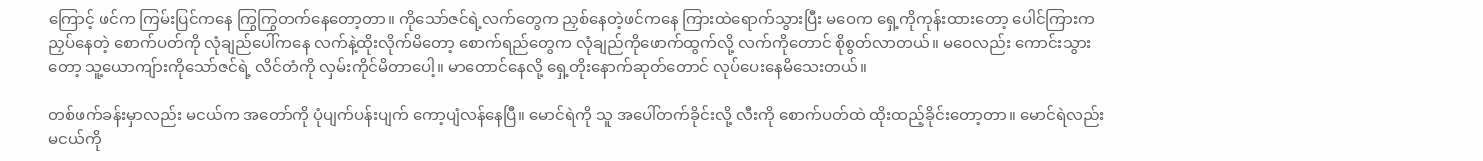ကြောင့် ဖင်က ကြမ်းပြင်ကနေ ကြွကြွတက်နေတော့တာ။ ကိုသော်ဇင်ရဲ့လက်တွေက ညှစ်နေတဲ့ဖင်ကနေ ကြားထဲရောက်သွားပြီး မဝေက ရှေ့ကိုကုန်းထားတော့ ပေါင်ကြားကညှပ်နေတဲ့ စောက်ပတ်ကို လုံချည်ပေါ်ကနေ လက်နဲ့ထိုးလိုက်မိတော့ စောက်ရည်တွေက လုံချည်ကိုဖောက်ထွက်လို့ လက်ကိုတောင် စိုစွတ်လာတယ်။ မဝေလည်း ကောင်းသွားတော့ သူ့ယောကျ်ားကိုသော်ဇင်ရဲ့ လိင်တံကို လှမ်းကိုင်မိတာပေါ့။ မာတောင်နေလို့ ရှေ့တိုးနောက်ဆုတ်တောင် လုပ်ပေးနေမိသေးတယ်။

တစ်ဖက်ခန်းမှာလည်း မငယ်က အတော်ကို ပုံပျက်ပန်းပျက် ကော့ပျံလန်နေပြီ။ မောင်ရဲကို သူ အပေါ်တက်ခိုင်းလို့ လီးကို စောက်ပတ်ထဲ ထိုးထည့်ခိုင်းတော့တာ။ မောင်ရဲလည်း မငယ်ကို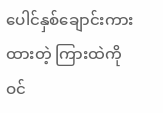ပေါင်နှစ်ချောင်းကားထားတဲ့ ကြားထဲကို ဝင်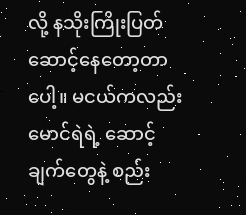လို့ နသိုးကြိုးပြတ် ဆောင့်နေတော့တာပေါ့။ မငယ်ကလည်း မောင်ရဲရဲ့ ဆောင့်ချက်တွေနဲ့ စည်း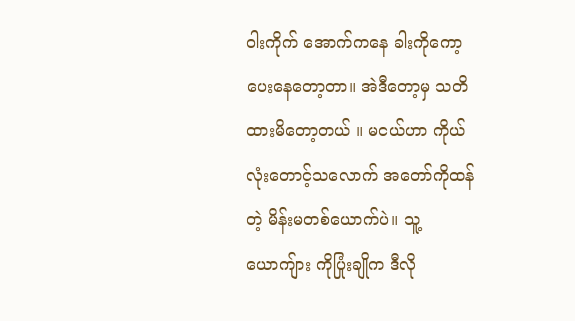ဝါးကိုက် အောက်ကနေ ခါးကိုကော့ပေးနေတော့တာ။ အဲဒီတော့မှ သတိထားမိတော့တယ် ။ မငယ်ဟာ ကိုယ်လုံးတောင့်သလောက် အတော်ကိုထန်တဲ့ မိန်းမတစ်ယောက်ပဲ။ သူ့ယောကျ်ား ကိုပြုံးချိုက ဒီလို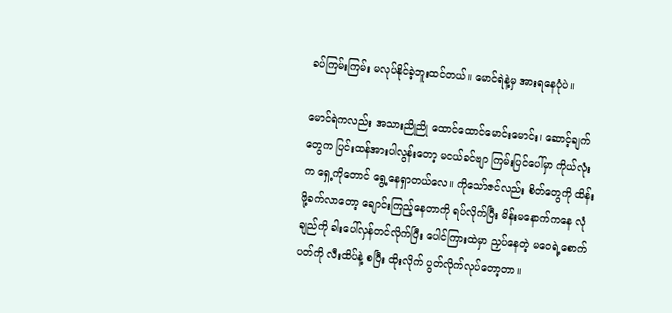ခပ်ကြမ်းကြမ်း မလုပ်နိုင်ခဲ့ဘူးထင်တယ်။ မောင်ရဲနဲ့မှ အားရနေပုံပဲ။

မောင်ရဲကလည်း အသားညိုညို ထောင်ထောင်မောင်းမောင်း၊ ဆောင့်ချက်တွေက ပြင်းထန်အားပါလွန်းတော့ မငယ်ခင်ဗျာ ကြမ်းပြင်ပေါ်မှာ ကိုယ်လုံးက ရှေ့ကိုတောင် ရွေ့နေရှာတယ်လေ။ ကိုသော်ဇင်လည်း စိတ်တွေကို ထိန်းဖို့ခက်လာတော့ ချောင်းကြည့်နေတာကို ရပ်လိုက်ပြီး မိန်းမနောက်ကနေ လုံချည်ကို ခါးပေါ်လှန်တင်လိုက်ပြီး ပေါင်ကြားထဲမှာ ညှပ်နေတဲ့ မဝေရဲ့စောက်ပတ်ကို လီးထိပ်နဲ့ စပြီး ထိုးလိုက် ပွတ်လိုက်လုပ်တော့တာ။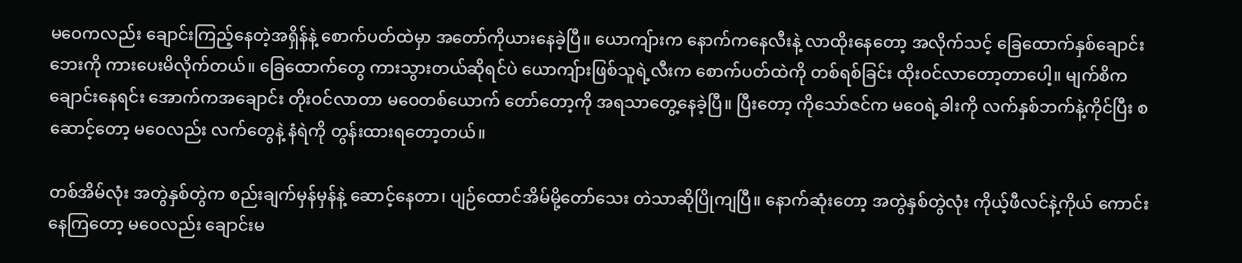မဝေကလည်း ချောင်းကြည့်နေတဲ့အရှိန်နဲ့ စောက်ပတ်ထဲမှာ အတော်ကိုယားနေခဲ့ပြီ။ ယောကျ်ားက နောက်ကနေလီးနဲ့ လာထိုးနေတော့ အလိုက်သင့် ခြေထောက်နှစ်ချောင်းဘေးကို ကားပေးမိလိုက်တယ်။ ခြေထောက်တွေ ကားသွားတယ်ဆိုရင်ပဲ ယောကျ်ားဖြစ်သူရဲ့လီးက စောက်ပတ်ထဲကို တစ်ရစ်ခြင်း ထိုးဝင်လာတော့တာပေါ့။ မျက်စိကချောင်းနေရင်း အောက်ကအချောင်း တိုးဝင်လာတာ မဝေတစ်ယောက် တော်တော့ကို အရသာတွေ့နေခဲ့ပြီ။ ပြီးတော့ ကိုသော်ဇင်က မဝေရဲ့ခါးကို လက်နှစ်ဘက်နဲ့ကိုင်ပြီး စဆောင့်တော့ မဝေလည်း လက်တွေနဲ့ နံရဲကို တွန်းထားရတော့တယ်။

တစ်အိမ်လုံး အတွဲနှစ်တွဲက စည်းချက်မှန်မှန်နဲ့ ဆောင့်နေတာ၊ ပျဉ်ထောင်အိမ်မို့တော်သေး တဲသာဆိုပြိုကျပြီ။ နောက်ဆုံးတော့ အတွဲနှစ်တွဲလုံး ကိုယ့်ဖီလင်နဲ့ကိုယ် ကောင်းနေကြတော့ မဝေလည်း ချောင်းမ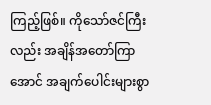ကြည့်ဖြစ်။ ကိုသော်ဇင်ကြီးလည်း အချိန်အတော်ကြာအောင် အချက်ပေါင်းများစွာ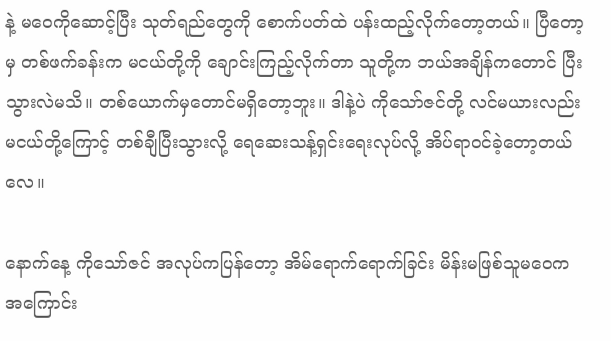နဲ့ မဝေကိုဆောင့်ပြီး သုတ်ရည်တွေကို စောက်ပတ်ထဲ ပန်းထည့်လိုက်တော့တယ်။ ပြီတော့မှ တစ်ဖက်ခန်းက မငယ်တို့ကို ချောင်းကြည့်လိုက်တာ သူတို့က ဘယ်အချိန်ကတောင် ပြီးသွားလဲမသိ။ တစ်ယောက်မှတောင်မရှိတော့ဘူး။ ဒါနဲ့ပဲ ကိုသော်ဇင်တို့ လင်မယားလည်း မငယ်တို့ကြောင့် တစ်ချီပြီးသွားလို့ ရေဆေးသန့်ရှင်းရေးလုပ်လို့ အိပ်ရာဝင်ခဲ့တော့တယ်လေ။

နောက်နေ့ ကိုသော်ဇင် အလုပ်ကပြန်တော့ အိမ်ရောက်ရောက်ခြင်း မိန်းမဖြစ်သူမဝေက အကြောင်း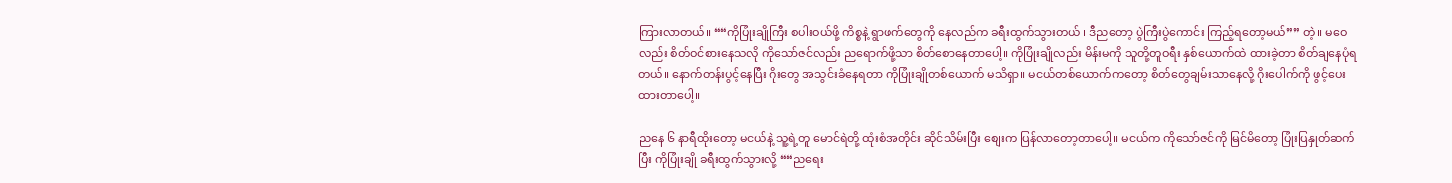ကြားလာတယ်။ ““ကိုပြုံးချိုကြီး စပါးဝယ်ဖို့ ကိစ္စနဲ့ ရွာဖက်တွေကို နေလည်က ခရီးထွက်သွားတယ် ၊ ဒီညတော့ ပွဲကြီးပွဲကောင်း ကြည့်ရတော့မယ်”” တဲ့။ မဝေလည်း စိတ်ဝင်စားနေသလို ကိုသော်ဇင်လည်း ညရောက်ဖို့သာ စိတ်စောနေတာပေါ့။ ကိုပြုံးချိုလည်း မိန်းမကို သူတို့တူဝရီး နှစ်ယောက်ထဲ ထားခဲ့တာ စိတ်ချနေပုံရတယ်။ နောက်တန်းပွင့်နေပြီး ဂိုးတွေ အသွင်းခံနေရတာ ကိုပြုံးချိုတစ်ယောက် မသိရှာ။ မငယ်တစ်ယောက်ကတော့ စိတ်တွေချမ်းသာနေလို့ ဂိုးပေါက်ကို ဖွင့်ပေးထားတာပေါ့။

ညနေ ၆ နာရီထိုးတော့ မငယ်နဲ့ သူ့ရဲ့တူ မောင်ရဲတို့ ထုံးစံအတိုင်း ဆိုင်သိမ်းပြီး စျေးက ပြန်လာတော့တာပေါ့။ မငယ်က ကိုသော်ဇင်ကို မြင်မိတော့ ပြုံးပြနှုတ်ဆက်ပြီး ကိုပြုံးချို ခရီးထွက်သွားလို့ ““ညရေး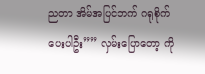ညတာ အိမ်အပြင်ဘက် ဂရုစိုက်ပေးပါဦး”” လှမ်းပြောတော့ ကို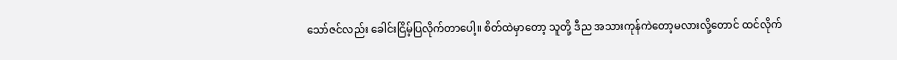သော်ဇင်လည်း ခေါင်းငြိမ့်ပြလိုက်တာပေါ့။ စိတ်ထဲမှာတော့ သူတို့ ဒီည အသားကုန်ကဲတော့မလားလို့တောင် ထင်လိုက်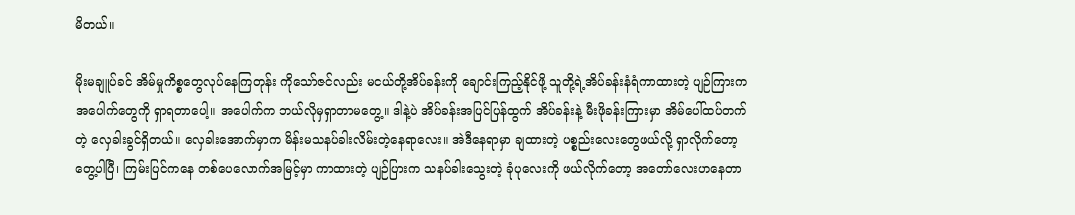မိတယ်။

မိုးမချူပ်ခင် အိမ်မှုကိစ္စတွေလုပ်နေကြတုန်း ကိုသော်ဇင်လည်း မငယ်တို့အိပ်ခန်းကို ချောင်းကြည့်နိုင်ဖို့ သူတို့ရဲ့အိပ်ခန်းနံရံကာထားတဲ့ ပျဉ်ကြားက အပေါက်တွေကို ရှာရတာပေါ့။ အပေါက်က ဘယ်လိုမှရှာတာမတွေ့။ ဒါနဲ့ပဲ အိပ်ခန်းအပြင်ပြန်ထွက် အိပ်ခန်းနဲ့ မီးဖိုခန်းကြားမှာ အိမ်ပေါ်ထပ်တက်တဲ့ လှေခါးခွင်ရှိတယ်။ လှေခါးအောက်မှာက မိန်းမသနပ်ခါးလိမ်းတဲ့နေရာလေး။ အဲဒီနေရာမှာ ချထားတဲ့ ပစ္စည်းလေးတွေဖယ်လို့ ရှာလိုက်တော့ တွေ့ပါပြီ၊ ကြမ်းပြင်ကနေ တစ်ပေလောက်အမြင့်မှာ ကာထားတဲ့ ပျဉ်ပြားက သနပ်ခါးသွေးတဲ့ ခုံပုလေးကို ဖယ်လိုက်တော့ အတော်လေးဟနေတာ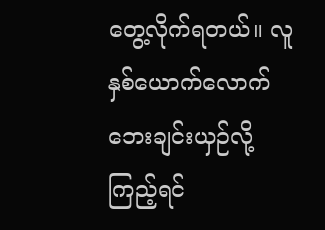တွေ့လိုက်ရတယ်။ လူနှစ်ယောက်လောက် ဘေးချင်းယှဉ်လို့ကြည့်ရင်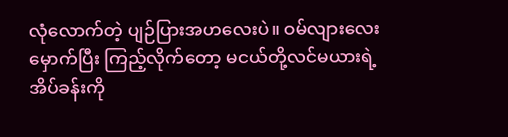လုံလောက်တဲ့ ပျဉ်ပြားအဟလေးပဲ။ ဝမ်လျားလေးမှောက်ပြီး ကြည့်လိုက်တော့ မငယ်တို့လင်မယားရဲ့ အိပ်ခန်းကို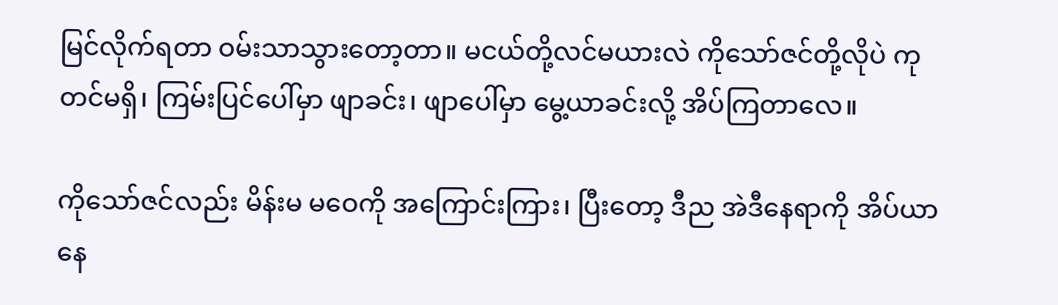မြင်လိုက်ရတာ ဝမ်းသာသွားတော့တာ။ မငယ်တို့လင်မယားလဲ ကိုသော်ဇင်တို့လိုပဲ ကုတင်မရှိ၊ ကြမ်းပြင်ပေါ်မှာ ဖျာခင်း၊ ဖျာပေါ်မှာ မွေ့ယာခင်းလို့ အိပ်ကြတာလေ။

ကိုသော်ဇင်လည်း မိန်းမ မဝေကို အကြောင်းကြား၊ ပြီးတော့ ဒီည အဲဒီနေရာကို အိပ်ယာနေ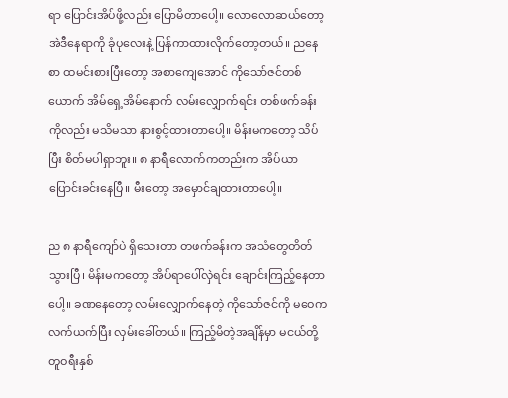ရာ ပြောင်းအိပ်ဖို့လည်း ပြောမိတာပေါ့။ လောလောဆယ်တော့ အဲဒီနေရာကို ခုံပုလေးနဲ့ ပြန်ကာထားလိုက်တော့တယ်။ ညနေစာ ထမင်းစားပြီးတော့ အစာကျေအောင် ကိုသော်ဇင်တစ်ယောက် အိမ်ရှေ့အိမ်နောက် လမ်းလျှောက်ရင်း တစ်ဖက်ခန်းကိုလည်း မသိမသာ နားစွင့်ထားတာပေါ့။ မိန်းမကတော့ သိပ်ပြီး စိတ်မပါရှာဘူး။ ၈ နာရီလောက်ကတည်းက အိပ်ယာပြောင်းခင်းနေပြီ။ မီးတော့ အမှောင်ချထားတာပေါ့။

ည ၈ နာရီကျော်ပဲ ရှိသေးတာ တဖက်ခန်းက အသံတွေတိတ်သွားပြီ၊ မိန်းမကတော့ အိပ်ရာပေါ်လှဲရင်း ချောင်းကြည့်နေတာပေါ့။ ခဏနေတော့ လမ်းလျှောက်နေတဲ့ ကိုသော်ဇင်ကို မဝေက လက်ယက်ပြီး လှမ်းခေါ်တယ်။ ကြည့်မိတဲ့အချိန်မှာ မငယ်တို့ တူဝရီးနှစ်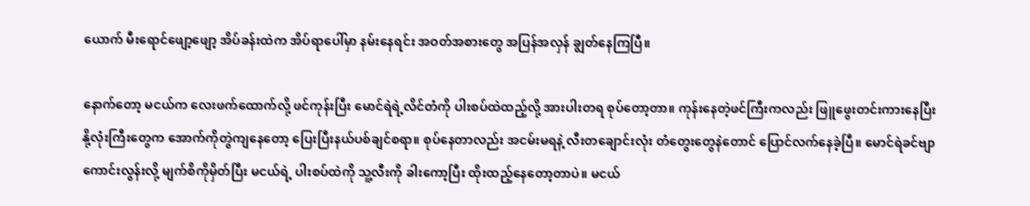ယောက် မီးရောင်ဖျော့ဖျော့ အိပ်ခန်းထဲက အိပ်ရာပေါ်မှာ နမ်းနေရင်း အဝတ်အစားတွေ အပြန်အလှန် ချွတ်နေကြပြီ။

နောက်တော့ မငယ်က လေးဖက်ထောက်လို့ ဖင်ကုန်းပြီး မောင်ရဲရဲ့လိင်တံကို ပါးစပ်ထဲထည့်လို့ အားပါးတရ စုပ်တော့တာ။ ကုန်းနေတဲ့ဖင်ကြီးကလည်း ဖြူဖွေးတင်းကားနေပြီး နို့လုံးကြီးတွေက အောက်ကိုတွဲကျနေတော့ ပြေးပြီးနယ်ပစ်ချင်စရာ။ စုပ်နေတာလည်း အငမ်းမရနဲ့ လီးတချောင်းလုံး တံတွေးတွေနဲတောင် ပြောင်လက်နေခဲ့ပြီ။ မောင်ရဲခင်ဗျာ ကောင်းလွန်းလို့ မျက်စိကိုမှိတ်ပြီး မငယ်ရဲ့ ပါးစပ်ထဲကို သူ့လီးကို ခါးကော့ပြီး ထိုးထည့်နေတော့တာပဲ။ မငယ်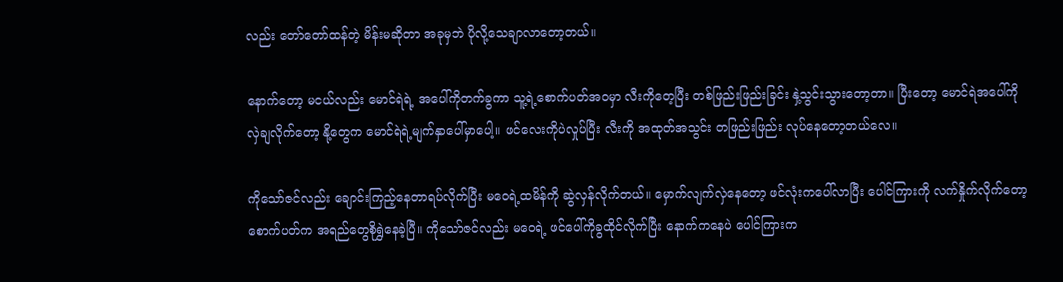လည်း တော်တော်ထန်တဲ့ မိန်းမဆိုတာ အခုမှဘဲ ပိုလို့သေချာလာတော့တယ်။

နောက်တော့ မငယ်လည်း မောင်ရဲရဲ့ အပေါ်ကိုတက်ခွကာ သူ့ရဲ့စောက်ပတ်အဝမှာ လီးကိုတေ့ပြီး တစ်ဖြည်းဖြည်းခြင်း နှဲ့သွင်းသွားတော့တာ။ ပြီးတော့ မောင်ရဲအပေါ်ကို လှဲချလိုက်တော့ နို့တွေက မောင်ရဲရဲ့မျက်နှာပေါ်မှာပေါ့။ ဖင်လေးကိုပဲလှုပ်ပြီး လီးကို အထုတ်အသွင်း တဖြည်းဖြည်း လုပ်နေတော့တယ်လေ။

ကိုသော်ဇင်လည်း ချောင်းကြည့်နေတာရပ်လိုက်ပြီး မဝေရဲ့ထမိန်ကို ဆွဲလှန်လိုက်တယ်။ မှောက်လျက်လှဲနေတော့ ဖင်လုံးကပေါ်လာပြီး ပေါင်ကြားကို လက်နှိုက်လိုက်တော့ စောက်ပတ်က အရည်တွေစိုရွှဲနေခဲ့ပြီ။ ကိုသော်ဇင်လည်း မဝေရဲ့ ဖင်ပေါ်ကိုခွထိုင်လိုက်ပြီး နောက်ကနေပဲ ပေါင်ကြားက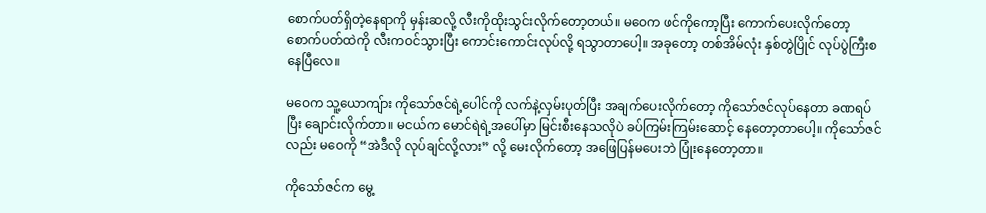စောက်ပတ်ရှိတဲ့နေရာကို မှန်းဆလို့ လီးကိုထိုးသွင်းလိုက်တော့တယ်။ မဝေက ဖင်ကိုကော့ပြီး ကောက်ပေးလိုက်တော့ စောက်ပတ်ထဲကို လီးကဝင်သွားပြီး ကောင်းကောင်းလုပ်လို့ ရသွာတာပေါ့။ အခုတော့ တစ်အိမ်လုံး နှစ်တွဲပြိုင် လုပ်ပွဲကြီးစနေပြီလေ။

မဝေက သူ့ယောကျ်ား ကိုသော်ဇင်ရဲ့ပေါင်ကို လက်နဲ့လှမ်းပုတ်ပြီး အချက်ပေးလိုက်တော့ ကိုသော်ဇင်လုပ်နေတာ ခဏရပ်ပြီး ချောင်းလိုက်တာ။ မငယ်က မောင်ရဲရဲ့အပေါ်မှာ မြင်းစီးနေသလိုပဲ ခပ်ကြမ်းကြမ်းဆောင့် နေတော့တာပေါ့။ ကိုသော်ဇင်လည်း မဝေကို “အဲဒီလို လုပ်ချင်လို့လား” လို့ မေးလိုက်တော့ အဖြေပြန်မပေးဘဲ ပြုံးနေတော့တာ။

ကိုသော်ဇင်က မွေ့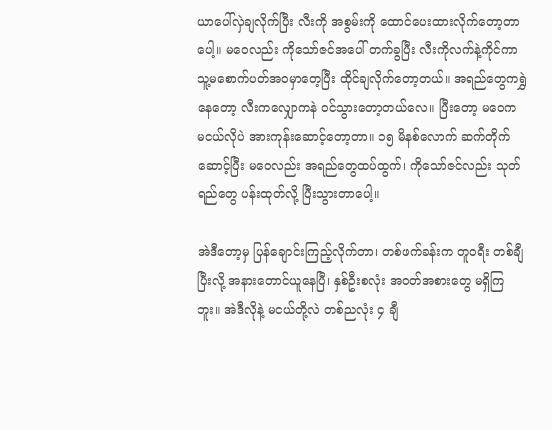ယာပေါ်လှဲချလိုက်ပြီး လီးကို အစွမ်းကို ထောင်ပေးထားလိုက်တော့တာပေါ့။ မဝေလည်း ကိုသော်ဇင်အပေါ် တက်ခွပြီး လီးကိုလက်နဲ့ကိုင်ကာ သူ့မစောက်ပတ်အဝမှာတေ့ပြီး ထိုင်ချလိုက်တော့တယ်။ အရည်တွေကရွှဲနေတော့ လီးကလျှောကနဲ ဝင်သွားတော့တယ်လေ။ ပြီးတော့ မဝေက မငယ်လိုပဲ အားကုန်းဆောင့်တော့တာ။ ၁၅ မိနစ်လောက် ဆက်တိုက်ဆောင့်ပြီး မဝေလည်း အရည်တွေထပ်ထွက်၊ ကိုသော်ဇင်လည်း သုတ်ရည်တွေ ပန်းထုတ်လို့ ပြီးသွားတာပေါ့။

အဲဒီတော့မှ ပြန်ချောင်းကြည့်လိုက်တာ၊ တစ်ဖက်ခန်းက တူဝရီး တစ်ချီပြီးလို့ အနားတောင်ယူနေပြီ၊ နှစ်ဦးစလုံး အဝတ်အစားတွေ မရှိကြဘူး။ အဲဒီလိုနဲ့ မငယ်တို့လဲ တစ်ညလုံး ၄ ချီ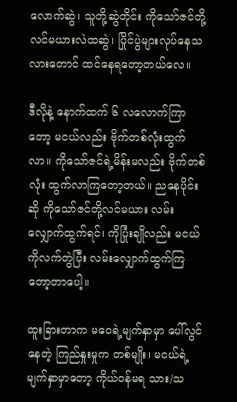လောက်ဆွဲ၊ သူတို့ဆွဲတိုင်း ကိုသော်ဇင်တို့ လင်မယားလဲထဆွဲ၊ ပြိုင်ပွဲများလုပ်နေသလားတောင် ထင်နေရတော့တယ်လေ။

ဒီလိုနဲ့ နောက်ထက် ၆ လလောက်ကြာတော့ မငယ်လည်း ဗိုက်တစ်လုံးထွက်လာ။ ကိုသော်ဇင်ရဲ့မိန်းမလည်း ဗိုက်တစ်လုံး ထွက်လာကြတော့တယ်။ ညနေပိုင်းဆို ကိုသော်ဇင်တို့လင်မယား လမ်းလျှောက်ထွက်ရင်၊ ကိုပြုံးချိုလည်း မငယ်ကိုလက်တွဲပြီး လမ်းလျှောက်ထွက်ကြတော့တာပေါ့။

ထူးခြားတာက မဝေရဲ့မျက်နှာမှာ ပေါ်လွင်နေတဲ့ ကြည်နှုးမှုက တစ်မျိုး၊ မငယ်ရဲ့မျက်နှာမှာတော့ ကိုယ်ဝန်မရ သား/သ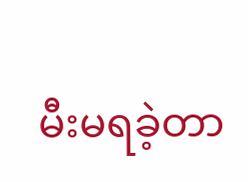မီးမရခဲ့တာ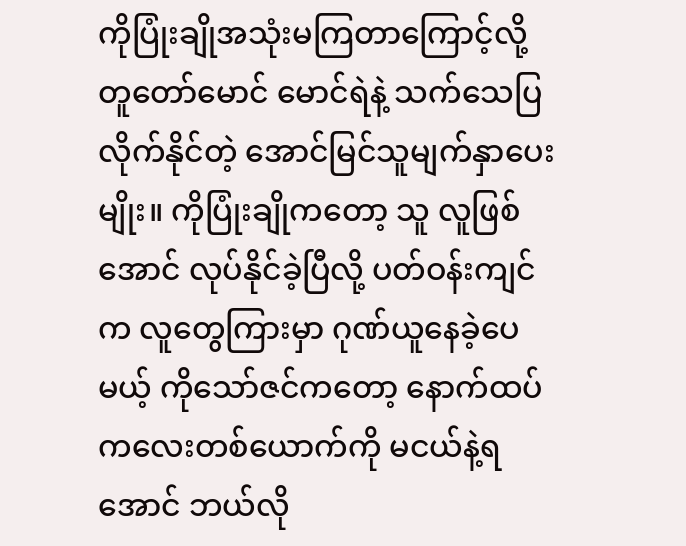ကိုပြုံးချိုအသုံးမကြတာကြောင့်လို့ တူတော်မောင် မောင်ရဲနဲ့ သက်သေပြလိုက်နိုင်တဲ့ အောင်မြင်သူမျက်နှာပေးမျိုး။ ကိုပြုံးချိုကတော့ သူ လူဖြစ်အောင် လုပ်နိုင်ခဲ့ပြီလို့ ပတ်ဝန်းကျင်က လူတွေကြားမှာ ဂုဏ်ယူနေခဲ့ပေမယ့် ကိုသော်ဇင်ကတော့ နောက်ထပ် ကလေးတစ်ယောက်ကို မငယ်နဲ့ရအောင် ဘယ်လို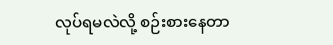လုပ်ရမလဲလို့ စဉ်းစားနေတာ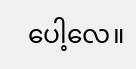ပေါ့လေ။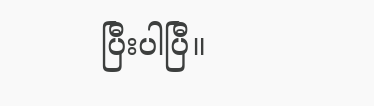ပြီးပါပြီ။